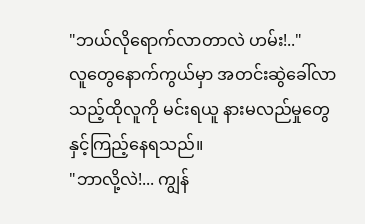"ဘယ်လိုရောက်လာတာလဲ ဟမ်း!.."
လူတွေနောက်ကွယ်မှာ အတင်းဆွဲခေါ်လာသည့်ထိုလူကို မင်းရယူ နားမလည်မှုတွေနှင့်ကြည့်နေရသည်။
"ဘာလို့လဲ!... ကျွန်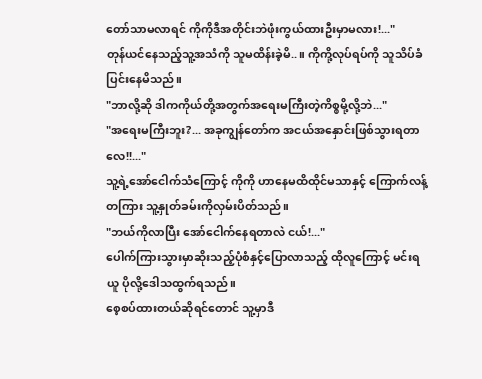တော်သာမလာရင် ကိုကိုဒီအတိုင်းဘဲဖုံးကွယ်ထားဦးမှာမလား!..."
တုန်ယင်နေသည့်သူ့အသံကို သူမထိန်းခဲ့မိ..။ ကိုကို့လုပ်ရပ်ကို သူသိပ်ခံပြင်းနေမိသည်။
"ဘာလို့ဆို ဒါကကိုယ်တို့အတွက်အရေးမကြီးတဲ့ကိစ္စမို့လို့ဘဲ..."
"အရေးမကြီးဘူး?... အခုကျွန်တော်က အငယ်အနှောင်းဖြစ်သွားရတာလေ!!..."
သူ့ရဲ့အော်ငေါက်သံကြောင့် ကိုကို ဟာနေမထိထိုင်မသာနှင့် ကြောက်လန့်တကြား သူ့နှုတ်ခမ်းကိုလှမ်းပိတ်သည်။
"ဘယ်ကိုလာပြီး အော်ငေါက်နေရတာလဲ ငယ်!..."
ပေါက်ကြားသွားမှာဆိုးသည့်ပုံစံနှင့်ပြောလာသည့် ထိုလူကြောင့် မင်းရယူ ပိုလို့ဒေါသထွက်ရသည်။
စေ့စပ်ထားတယ်ဆိုရင်တောင် သူ့မှာဒီ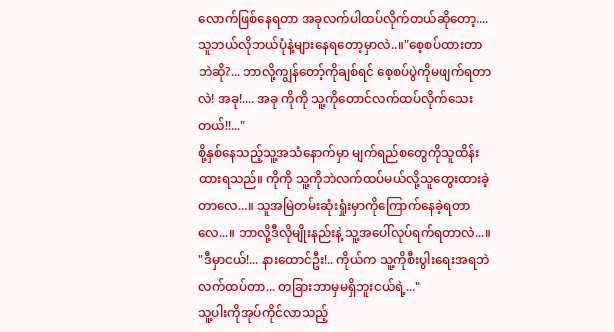လောက်ဖြစ်နေရတာ အခုလက်ပါထပ်လိုက်တယ်ဆိုတော့.... သူဘယ်လိုဘယ်ပုံနဲ့များနေရတော့မှာလဲ..။"စေ့စပ်ထားတာဘဲဆို?... ဘာလို့ကျွန်တော့်ကိုချစ်ရင် စေ့စပ်ပွဲကိုမဖျက်ရတာလဲ! အခု!.... အခု ကိုကို သူ့ကိုတောင်လက်ထပ်လိုက်သေးတယ်!!..."
စို့နှစ်နေသည့်သူ့အသံနောက်မှာ မျက်ရည်စတွေကိုသူထိန်းထားရသည်။ ကိုကို သူ့ကိုဘဲလက်ထပ်မယ်လို့သူတွေးထားခဲ့တာလေ...။ သူအမြဲတမ်းဆုံးရှုံးမှာကိုကြောက်နေခဲ့ရတာလေ...။ ဘာလို့ဒီလိုမျိုးနည်းနဲ့ သူ့အပေါ်လုပ်ရက်ရတာလဲ...။
"ဒီမှာငယ်!... နားထောင်ဦး!.. ကိုယ်က သူ့ကိုစီးပွါးရေးအရဘဲလက်ထပ်တာ... တခြားဘာမှမရှိဘူးငယ်ရဲ့..."
သူ့ပါးကိုအုပ်ကိုင်လာသည့်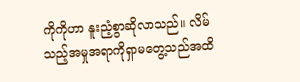ကိုကိုဟာ နူးညံ့စွာဆိုလာသည်။ လိမ်သည့်အမှုအရာကိုရှာမတွေ့သည်အထိ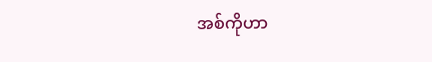အစ်ကိုဟာ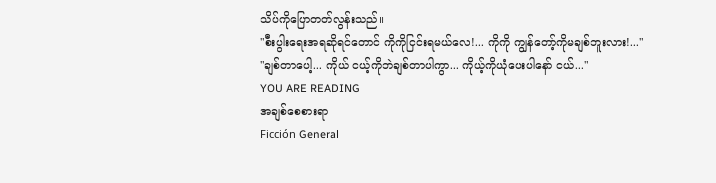သိပ်ကိုပြောတတ်လွန်းသည်။
"စီးပွါးရေးအရဆိုရင်တောင် ကိုကိုငြင်းရမယ်လေ!... ကိုကို ကျွန်တော့်ကိုမချစ်ဘူးလား!..."
"ချစ်တာပေါ့... ကိုယ် ငယ့်ကိုဘဲချစ်တာပါကွာ... ကိုယ့်ကိုယုံပေးပါနော် ငယ်..."
YOU ARE READING
အချစ်စေစားရာ
Ficción General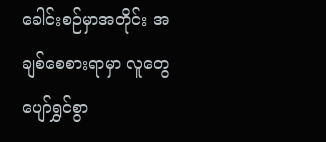ခေါင်းစဉ်မှာအတိုင်း အချစ်စေစားရာမှာ လူတွေပျော်ရွှင်စွာ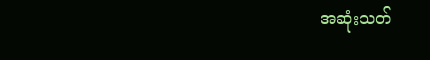အဆုံးသတ်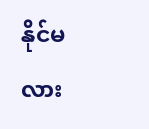နိုင်မလား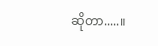ဆိုတာ.....။